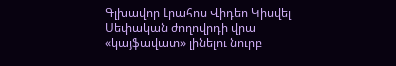Գլխավոր Լրահոս Վիդեո Կիսվել
Սեփական ժողովրդի վրա «կայֆավատ» լինելու նուրբ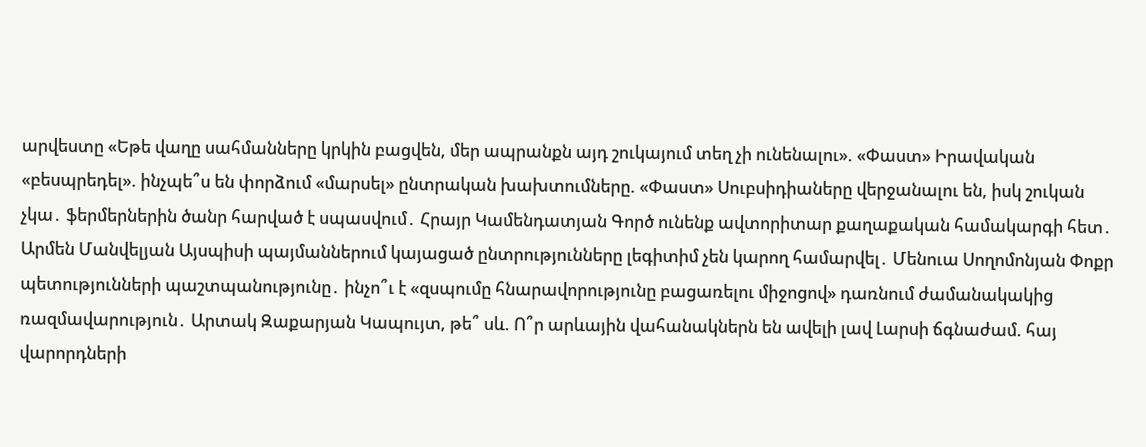արվեստը «Եթե վաղը սահմանները կրկին բացվեն, մեր ապրանքն այդ շուկայում տեղ չի ունենալու». «Փաստ» Իրավական «բեսպրեդել». ինչպե՞ս են փորձում «մարսել» ընտրական խախտումները. «Փաստ» Սուբսիդիաները վերջանալու են, իսկ շուկան չկա․ ֆերմերներին ծանր հարված է սպասվում․ Հրայր Կամենդատյան Գործ ունենք ավտորիտար քաղաքական համակարգի հետ․ Արմեն Մանվելյան Այսպիսի պայմաններում կայացած ընտրությունները լեգիտիմ չեն կարող համարվել․ Մենուա Սողոմոնյան Փոքր պետությունների պաշտպանությունը․ ինչո՞ւ է «զսպումը հնարավորությունը բացառելու միջոցով» դառնում ժամանակակից ռազմավարություն․ Արտակ Զաքարյան Կապույտ, թե՞ սև. Ո՞ր արևային վահանակներն են ավելի լավ Լարսի ճգնաժամ. հայ վարորդների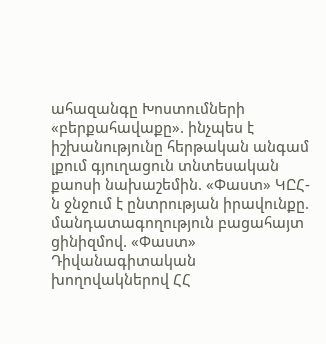ահազանգը Խոստումների «բերքահավաքը». ինչպես է իշխանությունը հերթական անգամ լքում գյուղացուն տնտեսական քաոսի նախաշեմին. «Փաստ» ԿԸՀ-ն ջնջում է ընտրության իրավունքը. մանդատագողություն բացահայտ ցինիզմով. «Փաստ» Դիվանագիտական խողովակներով ՀՀ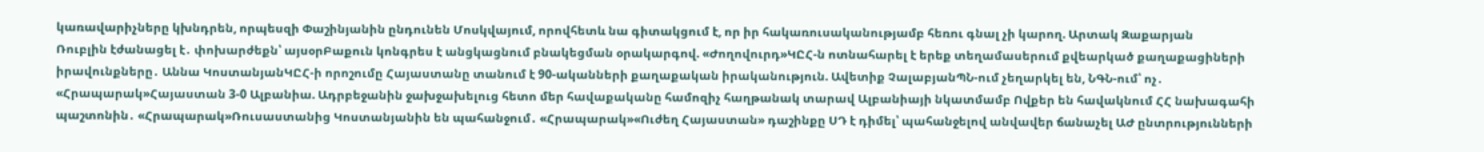կառավարիչները կխնդրեն, որպեսզի Փաշինյանին ընդունեն Մոսկվայում, որովհետև նա գիտակցում է, որ իր հակառուսականությամբ հեռու գնալ չի կարող. Արտակ Զաքարյան
Ռուբլին էժանացել է․ փոխարժեքն՝ այսօրԲաքուն կոնգրես է անցկացնում բնակեցման օրակարգով. «Ժողովուրդ»ԿԸՀ-ն ոտնահարել է երեք տեղամասերում քվեարկած քաղաքացիների իրավունքները․ Աննա ԿոստանյանԿԸՀ-ի որոշումը Հայաստանը տանում է 90-ականների քաղաքական իրականություն. Ավետիք ՉալաբյանՊՆ-ում չեղարկել են, ՆԳՆ-ում՝ ոչ․ «Հրապարակ»Հայաստան 3-0 Ալբանիա. Ադրբեջանին ջախջախելուց հետո մեր հավաքականը համոզիչ հաղթանակ տարավ Ալբանիայի նկատմամբ Ովքեր են հավակնում ՀՀ նախագահի պաշտոնին․ «Հրապարակ»Ռուսաստանից Կոստանյանին են պահանջում․ «Հրապարակ»«Ուժեղ Հայաստան» դաշինքը ՍԴ է դիմել՝ պահանջելով անվավեր ճանաչել ԱԺ ընտրությունների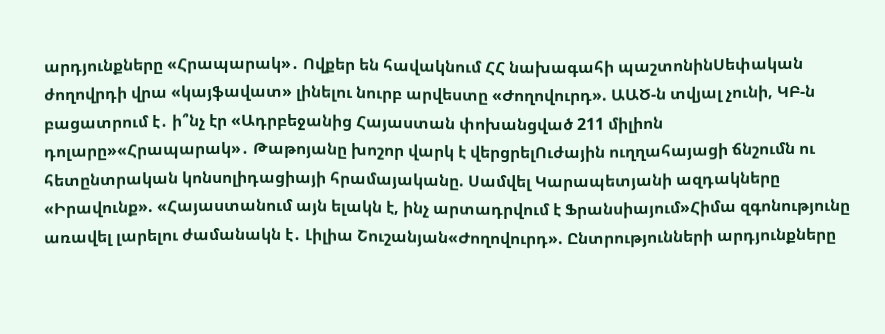արդյունքները «Հրապարակ»․ Ովքեր են հավակնում ՀՀ նախագահի պաշտոնինՍեփական ժողովրդի վրա «կայֆավատ» լինելու նուրբ արվեստը «Ժողովուրդ». ԱԱԾ-ն տվյալ չունի, ԿԲ-ն բացատրում է․ ի՞նչ էր «Ադրբեջանից Հայաստան փոխանցված 211 միլիոն դոլարը»«Հրապարակ»․ Թաթոյանը խոշոր վարկ է վերցրելՈւժային ուղղահայացի ճնշումն ու հետընտրական կոնսոլիդացիայի հրամայականը. Սամվել Կարապետյանի ազդակները «Իրավունք». «Հայաստանում այն ելակն է, ինչ արտադրվում է Ֆրանսիայում»Հիմա զգոնությունը առավել լարելու ժամանակն է․ Լիլիա Շուշանյան«Ժողովուրդ». Ընտրությունների արդյունքները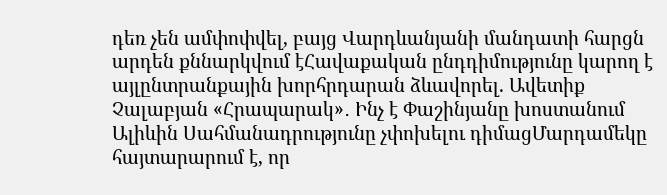դեռ չեն ամփոփվել, բայց Վարդևանյանի մանդատի հարցն արդեն քննարկվում էՀավաքական ընդդիմությունը կարող է այլընտրանքային խորհրդարան ձևավորել. Ավետիք Չալաբյան «Հրապարակ»․ Ինչ է Փաշինյանը խոստանում Ալիևին Սահմանադրությունը չփոխելու դիմացՄարդամեկը հայտարարում է, որ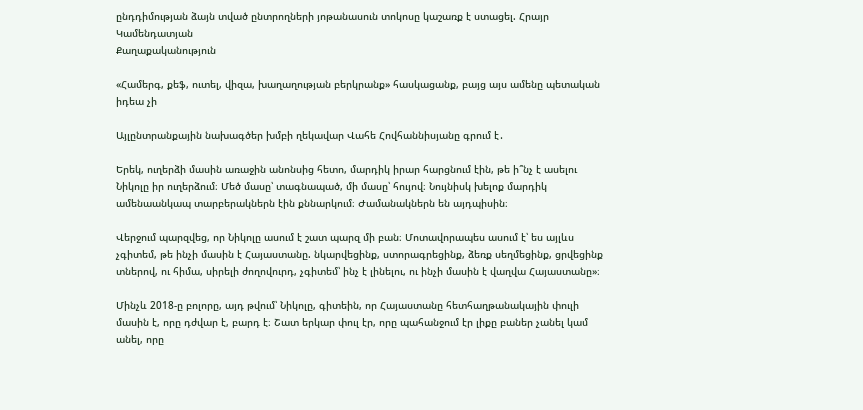ընդդիմության ձայն տված ընտրողների յոթանասուն տոկոսը կաշառք է ստացել. Հրայր Կամենդատյան
Քաղաքականություն

«Համերգ, քեֆ, ուտել, վիզա, խաղաղության բերկրանք» հասկացանք, բայց այս ամենը պետական իդեա չի

Այլընտրանքային նախագծեր խմբի ղեկավար Վահե Հովհաննիսյանը գրում է․

Երեկ, ուղերձի մասին առաջին անոնսից հետո, մարդիկ իրար հարցնում էին, թե ի՞նչ է ասելու Նիկոլը իր ուղերձում։ Մեծ մասը՝ տագնապած, մի մասը՝ հույով։ Նույնիսկ խելոք մարդիկ ամենաանկապ տարբերակներն էին քննարկում։ Ժամանակներն են այդպիսին։

Վերջում պարզվեց, որ Նիկոլը ասում է շատ պարզ մի բան։ Մոտավորապես ասում է՝ ես այլևս չգիտեմ, թե ինչի մասին է Հայաստանը. նկարվեցինք, ստորագրեցինք, ձեռք սեղմեցինք, ցրվեցինք տներով, ու հիմա, սիրելի ժողովուրդ, չգիտեմ՝ ինչ է լինելու, ու ինչի մասին է վաղվա Հայաստանը»։

Մինչև 2018-ը բոլորը, այդ թվում՝ Նիկոլը, գիտեին, որ Հայաստանը հետհաղթանակային փուլի մասին է, որը դժվար է, բարդ է։ Շատ երկար փուլ էր, որը պահանջում էր լիքը բաներ չանել կամ անել, որը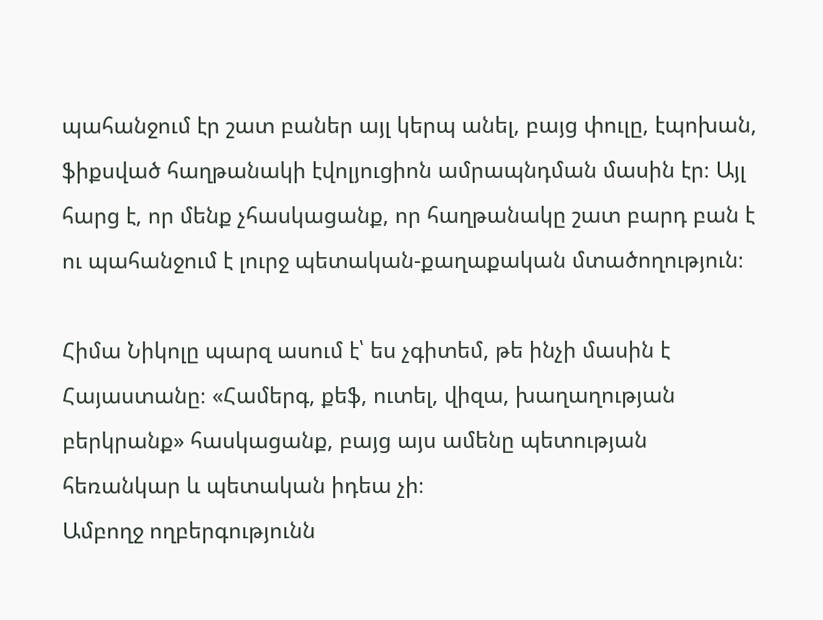պահանջում էր շատ բաներ այլ կերպ անել, բայց փուլը, էպոխան, ֆիքսված հաղթանակի էվոլյուցիոն ամրապնդման մասին էր։ Այլ հարց է, որ մենք չհասկացանք, որ հաղթանակը շատ բարդ բան է ու պահանջում է լուրջ պետական-քաղաքական մտածողություն։

Հիմա Նիկոլը պարզ ասում է՝ ես չգիտեմ, թե ինչի մասին է Հայաստանը։ «Համերգ, քեֆ, ուտել, վիզա, խաղաղության բերկրանք» հասկացանք, բայց այս ամենը պետության հեռանկար և պետական իդեա չի։
Ամբողջ ողբերգությունն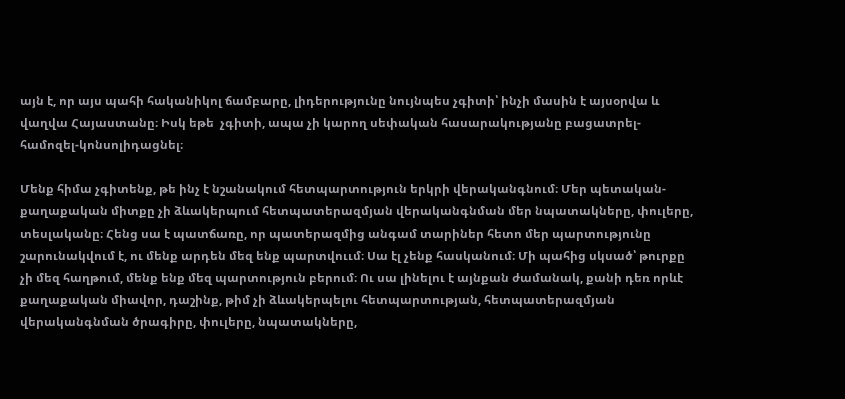այն է, որ այս պահի հականիկոլ ճամբարը, լիդերությունը նույնպես չգիտի՝ ինչի մասին է այսօրվա և վաղվա Հայաստանը։ Իսկ եթե  չգիտի, ապա չի կարող սեփական հասարակությանը բացատրել-համոզել-կոնսոլիդացնել։

Մենք հիմա չգիտենք, թե ինչ է նշանակում հետպարտություն երկրի վերականգնում։ Մեր պետական-քաղաքական միտքը չի ձևակերպում հետպատերազմյան վերականգնման մեր նպատակները, փուլերը, տեսլականը։ Հենց սա է պատճառը, որ պատերազմից անգամ տարիներ հետո մեր պարտությունը շարունակվում է, ու մենք արդեն մեզ ենք պարտվոււմ։ Սա էլ չենք հասկանում։ Մի պահից սկսած՝ թուրքը չի մեզ հաղթում, մենք ենք մեզ պարտություն բերում։ Ու սա լինելու է այնքան ժամանակ, քանի դեռ որևէ քաղաքական միավոր, դաշինք, թիմ չի ձևակերպելու հետպարտության, հետպատերազմյան վերականգնման ծրագիրը, փուլերը, նպատակները,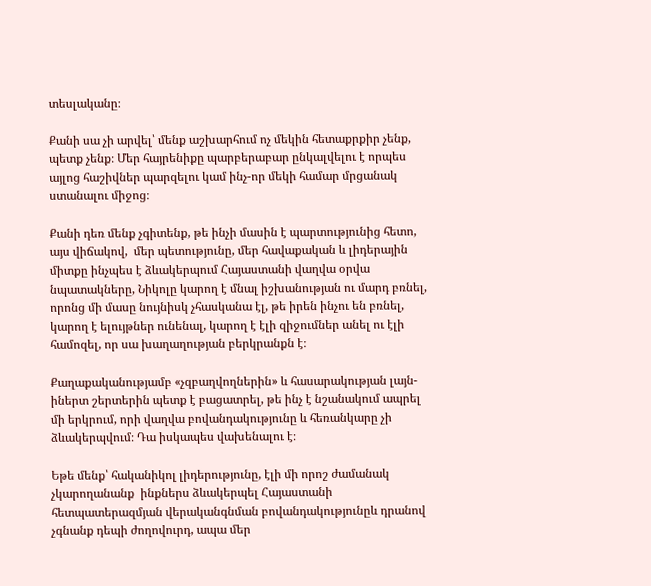տեսլականը։

Քանի սա չի արվել՝ մենք աշխարհում ոչ մեկին հետաքրքիր չենք, պետք չենք։ Մեր հայրենիքը պարբերաբար ընկալվելու է որպես այլոց հաշիվներ պարզելու կամ ինչ-որ մեկի համար մրցանակ ստանալու միջոց։

Քանի դեռ մենք չգիտենք, թե ինչի մասին է պարտությունից հետո, այս վիճակով,  մեր պետությունը, մեր հավաքական և լիդերային միտքը ինչպես է ձևակերպում Հայաստանի վաղվա օրվա նպատակները, Նիկոլը կարող է մնալ իշխանության ու մարդ բռնել, որոնց մի մասը նույնիսկ չհասկանա էլ, թե իրեն ինչու են բռնել, կարող է ելույթներ ունենալ, կարող է էլի զիջումներ անել ու էլի համոզել, որ սա խաղաղության բերկրանքն է։

Քաղաքականությամբ «չզբաղվողներին» և հասարակության լայն-իներտ շերտերին պետք է բացատրել, թե ինչ է նշանակում ապրել մի երկրում, որի վաղվա բովանդակությունը և հեռանկարը չի ձևակերպվում։ Դա իսկապես վախենալու է։

Եթե մենք՝ հականիկոլ լիդերությունը, էլի մի որոշ ժամանակ չկարողանանք  ինքներս ձևակերպել Հայաստանի հետպատերազմյան վերականգնման բովանդակությունըև դրանով չգնանք դեպի ժողովուրդ, ապա մեր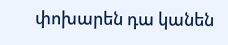փոխարեն դա կանեն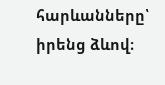հարևանները՝ իրենց ձևով։